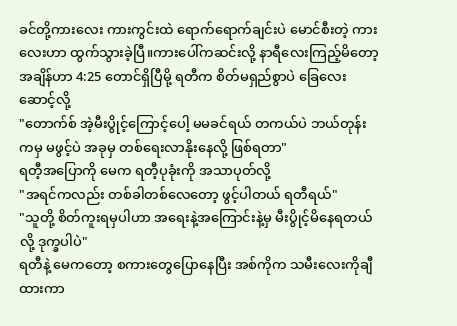ခင်တို့ကားလေး ကားကွင်းထဲ ရောက်ရောက်ချင်းပဲ မောင်စီးတဲ့ ကားလေးဟာ ထွက်သွားခဲ့ပြီ။ကားပေါ်ကဆင်းလို့ နာရီလေးကြည့်မိတော့ အချိန်ဟာ 4:25 တောင်ရှိပြီမို့ ရတီက စိတ်မရှည်စွာပဲ ခြေလေးဆောင့်လို့
"တောက်စ် အဲ့မီးပွိုင့်ကြောင့်ပေါ့ မမခင်ရယ် တကယ်ပဲ ဘယ်တုန်းကမှ မဖွင့်ပဲ အခုမှ တစ်ရေးလာနိုးနေလို့ ဖြစ်ရတာ"
ရတီ့အပြောကို မေက ရတီ့ပုခုံးကို အသာပုတ်လို့
"အရင်ကလည်း တစ်ခါတစ်လေတော့ ဖွင့်ပါတယ် ရတီရယ်"
"သူတို့ စိတ်ကူးရမှပါဟာ အရေးနဲ့အကြောင်းနဲ့မှ မီးပွိုင့်မိနေရတယ်လို့ ဒုက္ခပါပဲ"
ရတီနဲ့ မေကတော့ စကားတွေပြောနေပြီး အစ်ကိုက သမီးလေးကိုချီထားကာ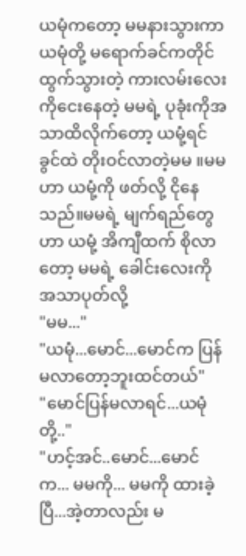ယမုံကတော့ မမနားသွားကာ ယမုံတို့ မရောက်ခင်ကတိုင် ထွက်သွားတဲ့ ကားလမ်းလေးကိုငေးနေတဲ့ မမရဲ့ ပုခုံးကိုအသာထိလိုက်တော့ ယမုံ့ရင်ခွင်ထဲ တိုးဝင်လာတဲ့မမ ။မမဟာ ယမုံ့ကို ဖတ်လို့ ငိုနေသည်။မမရဲ့ မျက်ရည်တွေဟာ ယမုံ့ အိကျီထက် စိုလာတော့ မမရဲ့ ခေါင်းလေးကို အသာပုတ်လို့
"မမ..."
"ယမုံ...မောင်...မောင်က ပြန်မလာတော့ဘူးထင်တယ်"
"မောင်ပြန်မလာရင်...ယမုံတို့.."
"ဟင့်အင်..မောင်...မောင်က... မမကို... မမကို ထားခဲ့ပြီ...အဲ့တာလည်း မ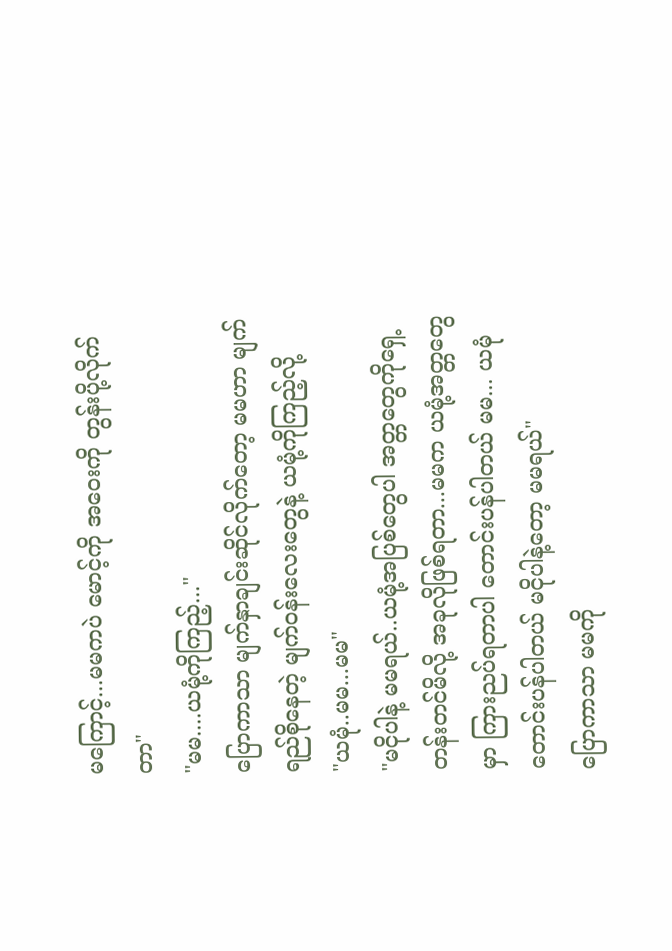မကြောင့်...မမကပဲ မောင့်ကို အဝေးကို တွန်းပို့လိုက်တာ"
"မမ....ယမုံ့ကိုကြည့်..."
ပြောကာသာ မျက်နှာချင်းဆိုင်လိုက်တော့ မမဟာ မျက်ရည်စိုနေတဲ့ မျက်ဝန်းလေးတွေနဲ့ ယမုံ့ကိုကြည့်လို့
"ယမုံ..မမ...မမ"
"မငိုပါနဲ့ မမရယ်..ယမုံ့အပြစ်တွေပါ အတ္တတွေကိုရှေ့တန်းတင်မိလို့ အခုလိုဖြစ်ရတာ...မမက ယမုံ့အတ္တတွေမှာ ကြားညပ်ရတာပါ တောင်းပန်ပါတယ် မမ... ယမုံတောင်းပန်ပါတယ် မငိုပါနဲ့တော့ မမရယ်"
ပြောကာသာ မမကို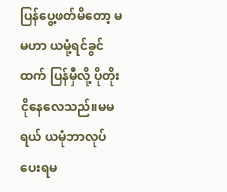ပြန်ပွေ့ဖတ်မိတော့ မမဟာ ယမုံ့ရင်ခွင်ထက် ပြန်မှီလို့ ပိုတိုးငိုနေလေသည်။မမရယ် ယမုံဘာလုပ်ပေးရမ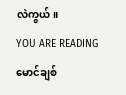လဲကွယ်။
YOU ARE READING
မောင်ချစ်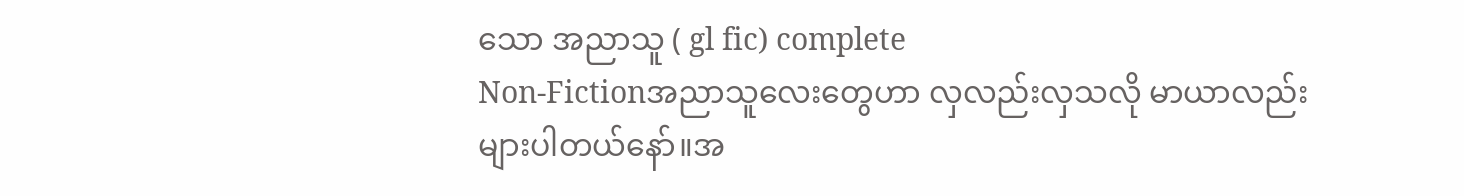သော အညာသူ ( gl fic) complete
Non-Fictionအညာသူလေးတွေဟာ လှလည်းလှသလို မာယာလည်းများပါတယ်နော်။အ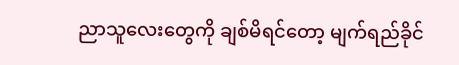ညာသူလေးတွေကို ချစ်မိရင်တော့ မျက်ရည်ခိုင်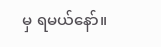မှ ရမယ်နော်။